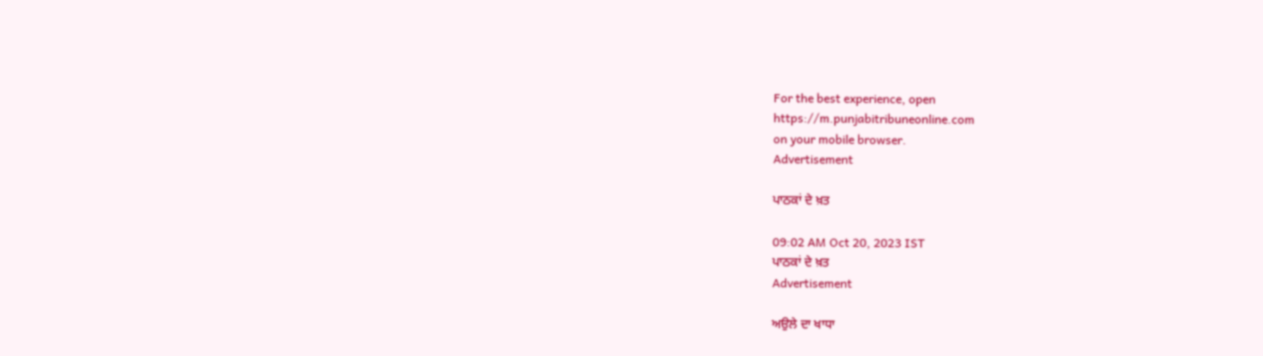For the best experience, open
https://m.punjabitribuneonline.com
on your mobile browser.
Advertisement

ਪਾਠਕਾਂ ਦੇ ਖ਼ਤ

09:02 AM Oct 20, 2023 IST
ਪਾਠਕਾਂ ਦੇ ਖ਼ਤ
Advertisement

ਅਉਲੇ ਦਾ ਖਾਧਾ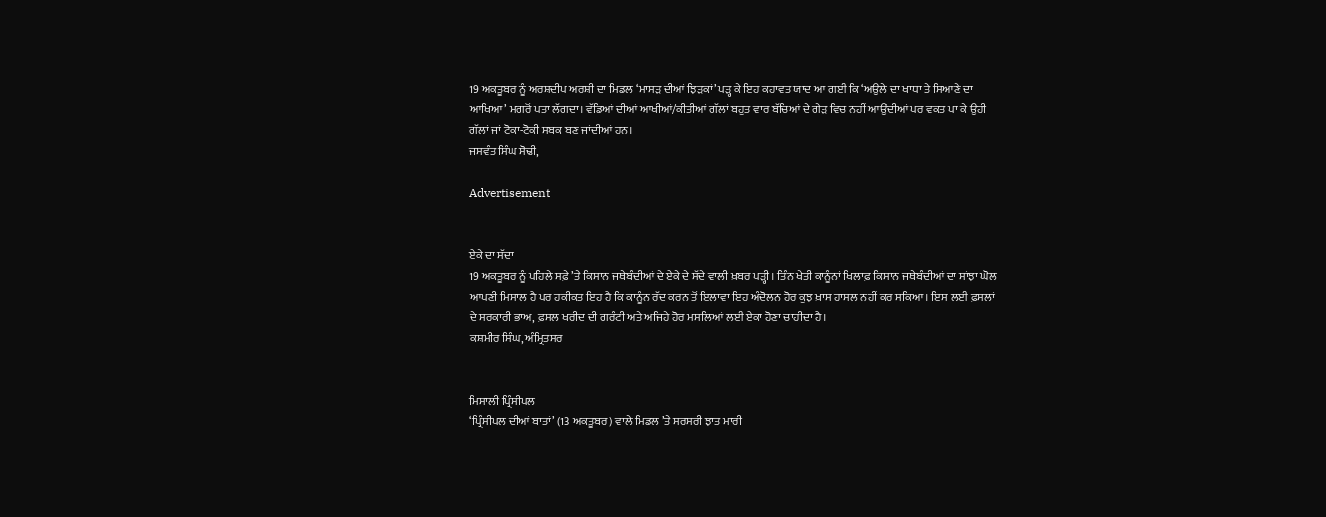19 ਅਕਤੂਬਰ ਨੂੰ ਅਰਸ਼ਦੀਪ ਅਰਸ਼ੀ ਦਾ ਮਿਡਲ ‘ਮਾਸੜ ਦੀਆਂ ਝਿੜਕਾਂ’ ਪੜ੍ਹ ਕੇ ਇਹ ਕਹਾਵਤ ਯਾਦ ਆ ਗਈ ਕਿ ‘ਅਉਲੇ ਦਾ ਖਾਧਾ ਤੇ ਸਿਆਣੇ ਦਾ ਆਖਿਆ’ ਮਗਰੋਂ ਪਤਾ ਲੱਗਦਾ। ਵੱਡਿਆਂ ਦੀਆਂ ਆਖੀਆਂ/ਕੀਤੀਆਂ ਗੱਲਾਂ ਬਹੁਤ ਵਾਰ ਬੱਚਿਆਂ ਦੇ ਗੇੜ ਵਿਚ ਨਹੀਂ ਆਉਂਦੀਆਂ ਪਰ ਵਕਤ ਪਾ ਕੇ ਉਹੀ ਗੱਲਾਂ ਜਾਂ ਟੋਕਾ-ਟੋਕੀ ਸਬਕ ਬਣ ਜਾਂਦੀਆਂ ਹਨ।
ਜਸਵੰਤ ਸਿੰਘ ਸੋਢੀ,

Advertisement


ਏਕੇ ਦਾ ਸੱਦਾ
19 ਅਕਤੂਬਰ ਨੂੰ ਪਹਿਲੇ ਸਫ਼ੇ ’ਤੇ ਕਿਸਾਨ ਜਥੇਬੰਦੀਆਂ ਦੇ ਏਕੇ ਦੇ ਸੱਦੇ ਵਾਲੀ ਖ਼ਬਰ ਪੜ੍ਹੀ। ਤਿੰਨ ਖੇਤੀ ਕਾਨੂੰਨਾਂ ਖਿਲਾਫ਼ ਕਿਸਾਨ ਜਥੇਬੰਦੀਆਂ ਦਾ ਸਾਂਝਾ ਘੋਲ ਆਪਣੀ ਮਿਸਾਲ ਹੈ ਪਰ ਹਕੀਕਤ ਇਹ ਹੈ ਕਿ ਕਾਨੂੰਨ ਰੱਦ ਕਰਨ ਤੋਂ ਇਲਾਵਾ ਇਹ ਅੰਦੋਲਨ ਹੋਰ ਕੁਝ ਖ਼ਾਸ ਹਾਸਲ ਨਹੀਂ ਕਰ ਸਕਿਆ। ਇਸ ਲਈ ਫ਼ਸਲਾਂ ਦੇ ਸਰਕਾਰੀ ਭਾਅ, ਫ਼ਸਲ ਖਰੀਦ ਦੀ ਗਰੰਟੀ ਅਤੇ ਅਜਿਹੇ ਹੋਰ ਮਸਲਿਆਂ ਲਈ ਏਕਾ ਹੋਣਾ ਚਾਹੀਦਾ ਹੈ।
ਕਸ਼ਮੀਰ ਸਿੰਘ, ਅੰਮ੍ਰਿਤਸਰ


ਮਿਸਾਲੀ ਪ੍ਰਿੰਸੀਪਲ
‘ਪ੍ਰਿੰਸੀਪਲ ਦੀਆਂ ਬਾਤਾਂ’ (13 ਅਕਤੂਬਰ) ਵਾਲੇ ਮਿਡਲ ’ਤੇ ਸਰਸਰੀ ਝਾਤ ਮਾਰੀ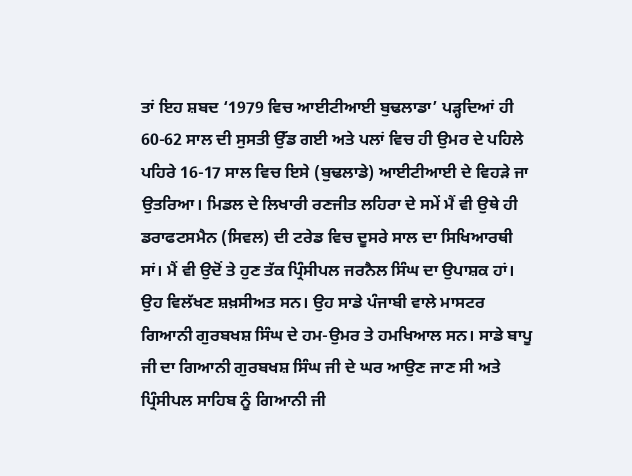ਤਾਂ ਇਹ ਸ਼ਬਦ ‘1979 ਵਿਚ ਆਈਟੀਆਈ ਬੁਢਲਾਡਾ’ ਪੜ੍ਹਦਿਆਂ ਹੀ 60-62 ਸਾਲ ਦੀ ਸੁਸਤੀ ਉੱਡ ਗਈ ਅਤੇ ਪਲਾਂ ਵਿਚ ਹੀ ਉਮਰ ਦੇ ਪਹਿਲੇ ਪਹਿਰੇ 16-17 ਸਾਲ ਵਿਚ ਇਸੇ (ਬੁਢਲਾਡੇ) ਆਈਟੀਆਈ ਦੇ ਵਿਹੜੇ ਜਾ ਉਤਰਿਆ। ਮਿਡਲ ਦੇ ਲਿਖਾਰੀ ਰਣਜੀਤ ਲਹਿਰਾ ਦੇ ਸਮੇਂ ਮੈਂ ਵੀ ਉਥੇ ਹੀ ਡਰਾਫਟਸਮੈਨ (ਸਿਵਲ) ਦੀ ਟਰੇਡ ਵਿਚ ਦੂਸਰੇ ਸਾਲ ਦਾ ਸਿਖਿਆਰਥੀ ਸਾਂ। ਮੈਂ ਵੀ ਉਦੋਂ ਤੇ ਹੁਣ ਤੱਕ ਪ੍ਰਿੰਸੀਪਲ ਜਰਨੈਲ ਸਿੰਘ ਦਾ ਉਪਾਸ਼ਕ ਹਾਂ। ਉਹ ਵਿਲੱਖਣ ਸ਼ਖ਼ਸੀਅਤ ਸਨ। ਉਹ ਸਾਡੇ ਪੰਜਾਬੀ ਵਾਲੇ ਮਾਸਟਰ ਗਿਆਨੀ ਗੁਰਬਖਸ਼ ਸਿੰਘ ਦੇ ਹਮ-ਉਮਰ ਤੇ ਹਮਖਿਆਲ ਸਨ। ਸਾਡੇ ਬਾਪੂ ਜੀ ਦਾ ਗਿਆਨੀ ਗੁਰਬਖਸ਼ ਸਿੰਘ ਜੀ ਦੇ ਘਰ ਆਉਣ ਜਾਣ ਸੀ ਅਤੇ ਪ੍ਰਿੰਸੀਪਲ ਸਾਹਿਬ ਨੂੰ ਗਿਆਨੀ ਜੀ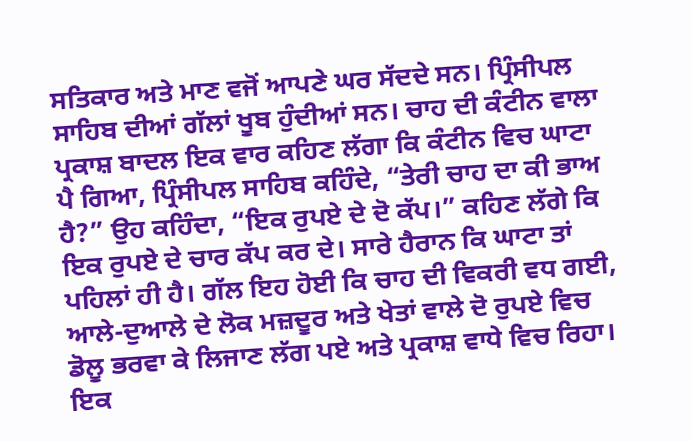ਸਤਿਕਾਰ ਅਤੇ ਮਾਣ ਵਜੋਂ ਆਪਣੇ ਘਰ ਸੱਦਦੇ ਸਨ। ਪ੍ਰਿੰਸੀਪਲ ਸਾਹਿਬ ਦੀਆਂ ਗੱਲਾਂ ਖੂਬ ਹੁੰਦੀਆਂ ਸਨ। ਚਾਹ ਦੀ ਕੰਟੀਨ ਵਾਲਾ ਪ੍ਰਕਾਸ਼ ਬਾਦਲ ਇਕ ਵਾਰ ਕਹਿਣ ਲੱਗਾ ਕਿ ਕੰਟੀਨ ਵਿਚ ਘਾਟਾ ਪੈ ਗਿਆ, ਪ੍ਰਿੰਸੀਪਲ ਸਾਹਿਬ ਕਹਿੰਦੇ, “ਤੇਰੀ ਚਾਹ ਦਾ ਕੀ ਭਾਅ ਹੈ?” ਉਹ ਕਹਿੰਦਾ, “ਇਕ ਰੁਪਏ ਦੇ ਦੋ ਕੱਪ।” ਕਹਿਣ ਲੱਗੇ ਕਿ ਇਕ ਰੁਪਏ ਦੇ ਚਾਰ ਕੱਪ ਕਰ ਦੇ। ਸਾਰੇ ਹੈਰਾਨ ਕਿ ਘਾਟਾ ਤਾਂ ਪਹਿਲਾਂ ਹੀ ਹੈ। ਗੱਲ ਇਹ ਹੋਈ ਕਿ ਚਾਹ ਦੀ ਵਿਕਰੀ ਵਧ ਗਈ, ਆਲੇ-ਦੁਆਲੇ ਦੇ ਲੋਕ ਮਜ਼ਦੂਰ ਅਤੇ ਖੇਤਾਂ ਵਾਲੇ ਦੋ ਰੁਪਏ ਵਿਚ ਡੋਲੂ ਭਰਵਾ ਕੇ ਲਿਜਾਣ ਲੱਗ ਪਏ ਅਤੇ ਪ੍ਰਕਾਸ਼ ਵਾਧੇ ਵਿਚ ਰਿਹਾ। ਇਕ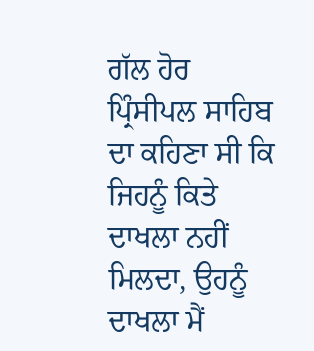ਗੱਲ ਹੋਰ ਪ੍ਰਿੰਸੀਪਲ ਸਾਹਿਬ ਦਾ ਕਹਿਣਾ ਸੀ ਕਿ ਜਿਹਨੂੰ ਕਿਤੇ ਦਾਖਲਾ ਨਹੀਂ ਮਿਲਦਾ, ਉਹਨੂੰ ਦਾਖਲਾ ਮੈਂ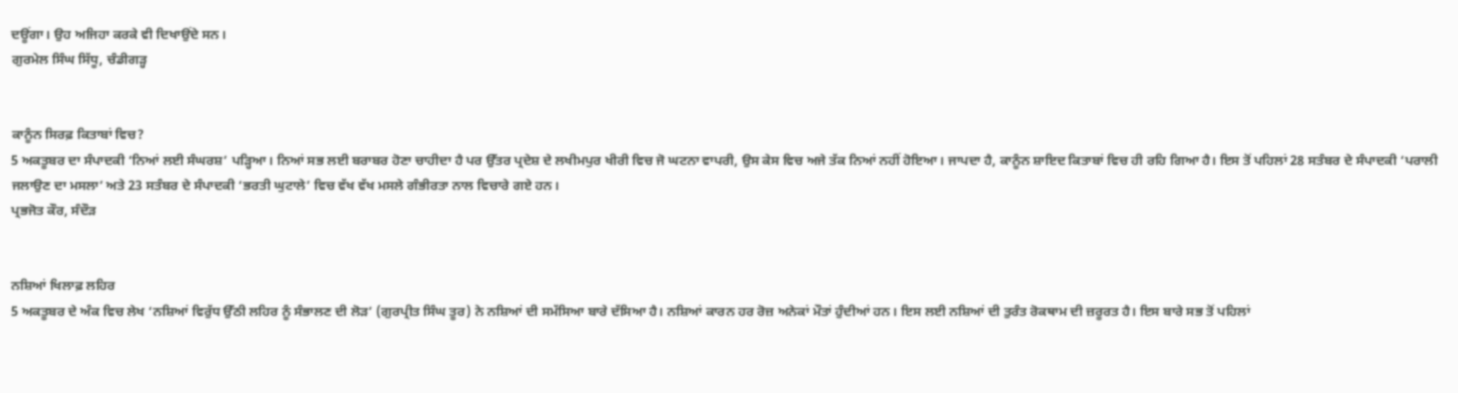ਦਊਂਗਾ। ਉਹ ਅਜਿਹਾ ਕਰਕੇ ਵੀ ਦਿਖਾਉਂਦੇ ਸਨ।
ਗੁਰਮੇਲ ਸਿੰਘ ਸਿੱਧੂ, ਚੰਡੀਗੜ੍ਹ


ਕਾਨੂੰਨ ਸਿਰਫ਼ ਕਿਤਾਬਾਂ ਵਿਚ?
5 ਅਕਤੂਬਰ ਦਾ ਸੰਪਾਦਕੀ ‘ਨਿਆਂ ਲਈ ਸੰਘਰਸ਼’ ਪੜ੍ਹਿਆ। ਨਿਆਂ ਸਭ ਲਈ ਬਰਾਬਰ ਹੋਣਾ ਚਾਹੀਦਾ ਹੈ ਪਰ ਉੱਤਰ ਪ੍ਰਦੇਸ਼ ਦੇ ਲਖੀਮਪੁਰ ਖੀਰੀ ਵਿਚ ਜੋ ਘਟਨਾ ਵਾਪਰੀ, ਉਸ ਕੇਸ ਵਿਚ ਅਜੇ ਤੱਕ ਨਿਆਂ ਨਹੀਂ ਹੋਇਆ। ਜਾਪਦਾ ਹੈ, ਕਾਨੂੰਨ ਸ਼ਾਇਦ ਕਿਤਾਬਾਂ ਵਿਚ ਹੀ ਰਹਿ ਗਿਆ ਹੈ। ਇਸ ਤੋਂ ਪਹਿਲਾਂ 28 ਸਤੰਬਰ ਦੇ ਸੰਪਾਦਕੀ ‘ਪਰਾਲੀ ਜਲਾਉਣ ਦਾ ਮਸਲਾ’ ਅਤੇ 23 ਸਤੰਬਰ ਦੇ ਸੰਪਾਦਕੀ ‘ਭਰਤੀ ਘੁਟਾਲੇ’ ਵਿਚ ਵੱਖ ਵੱਖ ਮਸਲੇ ਗੰਭੀਰਤਾ ਨਾਲ ਵਿਚਾਰੇ ਗਏ ਹਨ।
ਪ੍ਰਭਜੋਤ ਕੌਰ, ਸੰਦੌੜ


ਨਸ਼ਿਆਂ ਖਿਲਾਫ਼ ਲਹਿਰ
5 ਅਕਤੂਬਰ ਦੇ ਅੰਕ ਵਿਚ ਲੇਖ ‘ਨਸ਼ਿਆਂ ਵਿਰੁੱਧ ਉੱਠੀ ਲਹਿਰ ਨੂੰ ਸੰਭਾਲਣ ਦੀ ਲੋੜ’ (ਗੁਰਪ੍ਰੀਤ ਸਿੰਘ ਤੂਰ) ਨੇ ਨਸ਼ਿਆਂ ਦੀ ਸਮੱਸਿਆ ਬਾਰੇ ਦੱਸਿਆ ਹੈ। ਨਸ਼ਿਆਂ ਕਾਰਨ ਹਰ ਰੋਜ਼ ਅਨੇਕਾਂ ਮੌਤਾਂ ਹੁੰਦੀਆਂ ਹਨ। ਇਸ ਲਈ ਨਸ਼ਿਆਂ ਦੀ ਤੁਰੰਤ ਰੋਕਥਾਮ ਦੀ ਜ਼ਰੂਰਤ ਹੈ। ਇਸ ਬਾਰੇ ਸਭ ਤੋਂ ਪਹਿਲਾਂ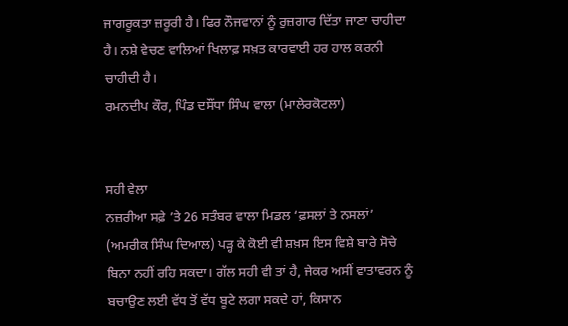ਜਾਗਰੂਕਤਾ ਜ਼ਰੂਰੀ ਹੈ। ਫਿਰ ਨੌਜਵਾਨਾਂ ਨੂੰ ਰੁਜ਼ਗਾਰ ਦਿੱਤਾ ਜਾਣਾ ਚਾਹੀਦਾ ਹੈ। ਨਸ਼ੇ ਵੇਚਣ ਵਾਲਿਆਂ ਖਿਲਾਫ਼ ਸਖ਼ਤ ਕਾਰਵਾਈ ਹਰ ਹਾਲ ਕਰਨੀ ਚਾਹੀਦੀ ਹੈ।
ਰਮਨਦੀਪ ਕੌਰ, ਪਿੰਡ ਦਸੌਂਧਾ ਸਿੰਘ ਵਾਲਾ (ਮਾਲੇਰਕੋਟਲਾ)


ਸਹੀ ਵੇਲਾ
ਨਜ਼ਰੀਆ ਸਫ਼ੇ ’ਤੇ 26 ਸਤੰਬਰ ਵਾਲਾ ਮਿਡਲ ‘ਫ਼ਸਲਾਂ ਤੇ ਨਸਲਾਂ’ (ਅਮਰੀਕ ਸਿੰਘ ਦਿਆਲ) ਪੜ੍ਹ ਕੇ ਕੋਈ ਵੀ ਸ਼ਖ਼ਸ ਇਸ ਵਿਸ਼ੇ ਬਾਰੇ ਸੋਚੇ ਬਿਨਾ ਨਹੀਂ ਰਹਿ ਸਕਦਾ। ਗੱਲ ਸਹੀ ਵੀ ਤਾਂ ਹੈ, ਜੇਕਰ ਅਸੀਂ ਵਾਤਾਵਰਨ ਨੂੰ ਬਚਾਉਣ ਲਈ ਵੱਧ ਤੋਂ ਵੱਧ ਬੂਟੇ ਲਗਾ ਸਕਦੇ ਹਾਂ, ਕਿਸਾਨ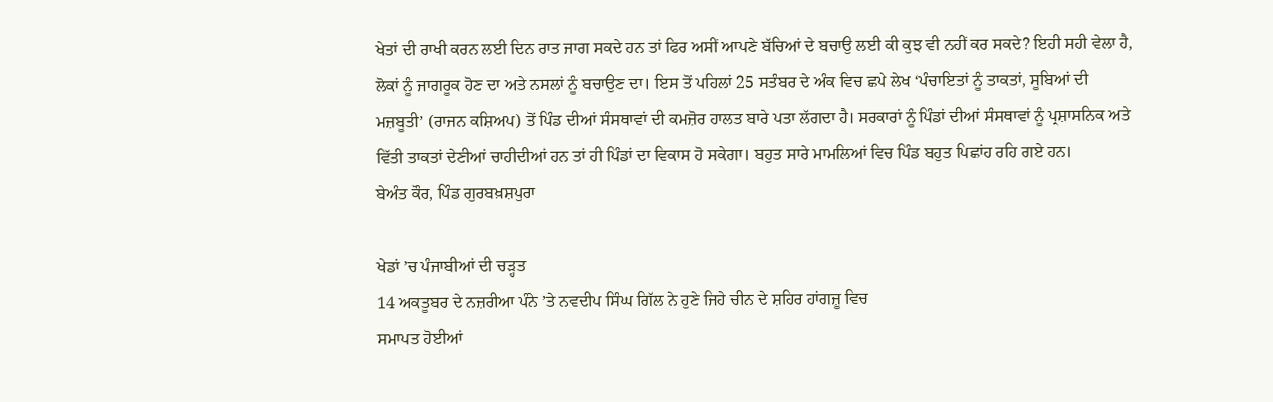ਖੇਤਾਂ ਦੀ ਰਾਖੀ ਕਰਨ ਲਈ ਦਿਨ ਰਾਤ ਜਾਗ ਸਕਦੇ ਹਨ ਤਾਂ ਫਿਰ ਅਸੀਂ ਆਪਣੇ ਬੱਚਿਆਂ ਦੇ ਬਚਾਉ ਲਈ ਕੀ ਕੁਝ ਵੀ ਨਹੀਂ ਕਰ ਸਕਦੇ? ਇਹੀ ਸਹੀ ਵੇਲਾ ਹੈ, ਲੋਕਾਂ ਨੂੰ ਜਾਗਰੂਕ ਹੋਣ ਦਾ ਅਤੇ ਨਸਲਾਂ ਨੂੰ ਬਚਾਉਣ ਦਾ। ਇਸ ਤੋਂ ਪਹਿਲਾਂ 25 ਸਤੰਬਰ ਦੇ ਅੰਕ ਵਿਚ ਛਪੇ ਲੇਖ ‘ਪੰਚਾਇਤਾਂ ਨੂੰ ਤਾਕਤਾਂ, ਸੂਬਿਆਂ ਦੀ ਮਜ਼ਬੂਤੀ’ (ਰਾਜਨ ਕਸ਼ਿਅਪ) ਤੋਂ ਪਿੰਡ ਦੀਆਂ ਸੰਸਥਾਵਾਂ ਦੀ ਕਮਜ਼ੋਰ ਹਾਲਤ ਬਾਰੇ ਪਤਾ ਲੱਗਦਾ ਹੈ। ਸਰਕਾਰਾਂ ਨੂੰ ਪਿੰਡਾਂ ਦੀਆਂ ਸੰਸਥਾਵਾਂ ਨੂੰ ਪ੍ਰਸ਼ਾਸਨਿਕ ਅਤੇ ਵਿੱਤੀ ਤਾਕਤਾਂ ਦੇਣੀਆਂ ਚਾਹੀਦੀਆਂ ਹਨ ਤਾਂ ਹੀ ਪਿੰਡਾਂ ਦਾ ਵਿਕਾਸ ਹੋ ਸਕੇਗਾ। ਬਹੁਤ ਸਾਰੇ ਮਾਮਲਿਆਂ ਵਿਚ ਪਿੰਡ ਬਹੁਤ ਪਿਛਾਂਹ ਰਹਿ ਗਏ ਹਨ।
ਬੇਅੰਤ ਕੌਰ, ਪਿੰਡ ਗੁਰਬਖ਼ਸ਼ਪੁਰਾ

ਖੇਡਾਂ ’ਚ ਪੰਜਾਬੀਆਂ ਦੀ ਚੜ੍ਹਤ
14 ਅਕਤੂਬਰ ਦੇ ਨਜ਼ਰੀਆ ਪੰਨੇ ’ਤੇ ਨਵਦੀਪ ਸਿੰਘ ਗਿੱਲ ਨੇ ਹੁਣੇ ਜਿਹੇ ਚੀਨ ਦੇ ਸ਼ਹਿਰ ਹਾਂਗਜ਼ੂ ਵਿਚ
ਸਮਾਪਤ ਹੋਈਆਂ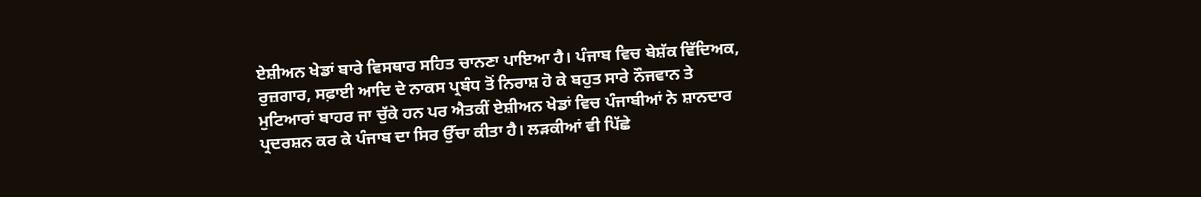ਏਸ਼ੀਅਨ ਖੇਡਾਂ ਬਾਰੇ ਵਿਸਥਾਰ ਸਹਿਤ ਚਾਨਣਾ ਪਾਇਆ ਹੈ। ਪੰਜਾਬ ਵਿਚ ਬੇਸ਼ੱਕ ਵਿੱਦਿਅਕ, ਰੁਜ਼ਗਾਰ, ਸਫ਼ਾਈ ਆਦਿ ਦੇ ਨਾਕਸ ਪ੍ਰਬੰਧ ਤੋਂ ਨਿਰਾਸ਼ ਹੋ ਕੇ ਬਹੁਤ ਸਾਰੇ ਨੌਜਵਾਨ ਤੇ ਮੁਟਿਆਰਾਂ ਬਾਹਰ ਜਾ ਚੁੱਕੇ ਹਨ ਪਰ ਐਤਕੀਂ ਏਸ਼ੀਅਨ ਖੇਡਾਂ ਵਿਚ ਪੰਜਾਬੀਆਂ ਨੇ ਸ਼ਾਨਦਾਰ ਪ੍ਰਦਰਸ਼ਨ ਕਰ ਕੇ ਪੰਜਾਬ ਦਾ ਸਿਰ ਉੱਚਾ ਕੀਤਾ ਹੈ। ਲੜਕੀਆਂ ਵੀ ਪਿੱਛੇ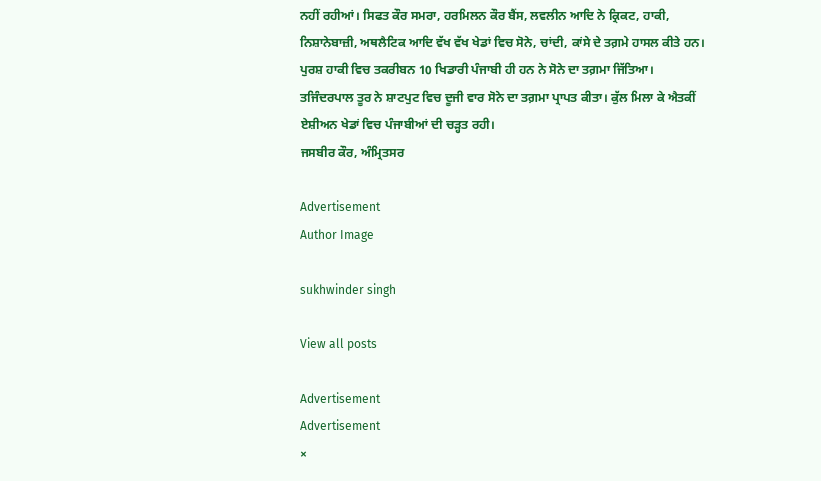ਨਹੀਂ ਰਹੀਆਂ। ਸਿਫਤ ਕੌਰ ਸਮਰਾ, ਹਰਮਿਲਨ ਕੌਰ ਬੈਂਸ, ਲਵਲੀਨ ਆਦਿ ਨੇ ਕ੍ਰਿਕਟ, ਹਾਕੀ, ਨਿਸ਼ਾਨੇਬਾਜ਼ੀ, ਅਥਲੈਟਿਕ ਆਦਿ ਵੱਖ ਵੱਖ ਖੇਡਾਂ ਵਿਚ ਸੋਨੇ, ਚਾਂਦੀ, ਕਾਂਸੇ ਦੇ ਤਗ਼ਮੇ ਹਾਸਲ ਕੀਤੇ ਹਨ। ਪੁਰਸ਼ ਹਾਕੀ ਵਿਚ ਤਕਰੀਬਨ 10 ਖਿਡਾਰੀ ਪੰਜਾਬੀ ਹੀ ਹਨ ਨੇ ਸੋਨੇ ਦਾ ਤਗ਼ਮਾ ਜਿੱਤਿਆ। ਤਜਿੰਦਰਪਾਲ ਤੂਰ ਨੇ ਸ਼ਾਟਪੁਟ ਵਿਚ ਦੂਜੀ ਵਾਰ ਸੋਨੇ ਦਾ ਤਗ਼ਮਾ ਪ੍ਰਾਪਤ ਕੀਤਾ। ਕੁੱਲ ਮਿਲਾ ਕੇ ਐਤਕੀਂ ਏਸ਼ੀਅਨ ਖੇਡਾਂ ਵਿਚ ਪੰਜਾਬੀਆਂ ਦੀ ਚੜ੍ਹਤ ਰਹੀ।
ਜਸਬੀਰ ਕੌਰ, ਅੰਮ੍ਰਿਤਸਰ

Advertisement
Author Image

sukhwinder singh

View all posts

Advertisement
Advertisement
×